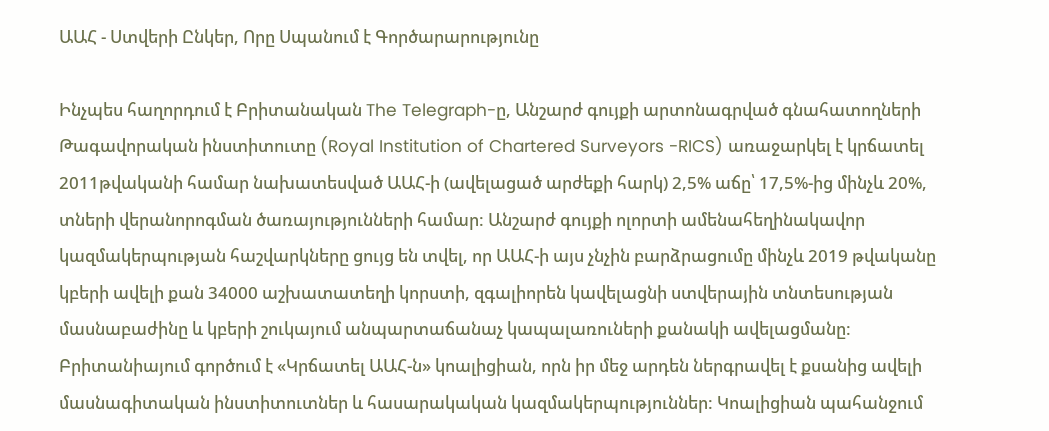ԱԱՀ - Ստվերի Ընկեր, Որը Սպանում է Գործարարությունը

Ինչպես հաղորդում է Բրիտանական The Telegraph-ը, Անշարժ գույքի արտոնագրված գնահատողների Թագավորական ինստիտուտը (Royal Institution of Chartered Surveyors -RICS) առաջարկել է կրճատել 2011թվականի համար նախատեսված ԱԱՀ-ի (ավելացած արժեքի հարկ) 2,5% աճը՝ 17,5%-ից մինչև 20%, տների վերանորոգման ծառայությունների համար: Անշարժ գույքի ոլորտի ամենահեղինակավոր կազմակերպության հաշվարկները ցույց են տվել, որ ԱԱՀ-ի այս չնչին բարձրացումը մինչև 2019 թվականը կբերի ավելի քան 34000 աշխատատեղի կորստի, զգալիորեն կավելացնի ստվերային տնտեսության մասնաբաժինը և կբերի շուկայում անպարտաճանաչ կապալառուների քանակի ավելացմանը: Բրիտանիայում գործում է «Կրճատել ԱԱՀ-ն» կոալիցիան, որն իր մեջ արդեն ներգրավել է քսանից ավելի մասնագիտական ինստիտուտներ և հասարակական կազմակերպություններ: Կոալիցիան պահանջում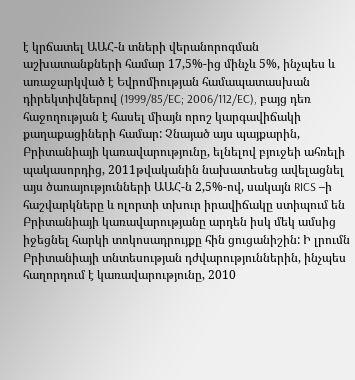է կրճատել ԱԱՀ-ն տների վերանորոգման աշխատանքների համար 17,5%-ից մինչև 5%, ինչպես և առաջարկված է Եվրոմիության համապատասխան դիրեկտիվներով (1999/85/EC; 2006/112/EC), բայց դեռ հաջողության է հասել միայն որոշ կարգավիճակի քաղաքացիների համար: Չնայած այս պայքարին, Բրիտանիայի կառավարությունը, ելնելով բյուջեի ահռելի պակասորդից, 2011թվականին նախատեսեց ավելացնել այս ծառայությունների ԱԱՀ-ն 2,5%-ով, սակայն RICS –ի հաշվարկները և ոլորտի տխուր իրավիճակը ստիպում են Բրիտանիայի կառավարությանը արդեն իսկ մեկ ամսից իջեցնել հարկի տոկոսադրույքը հին ցուցանիշին: Ի լրումն Բրիտանիայի տնտեսության դժվարություններին, ինչպես հաղորդում է կառավարությունը, 2010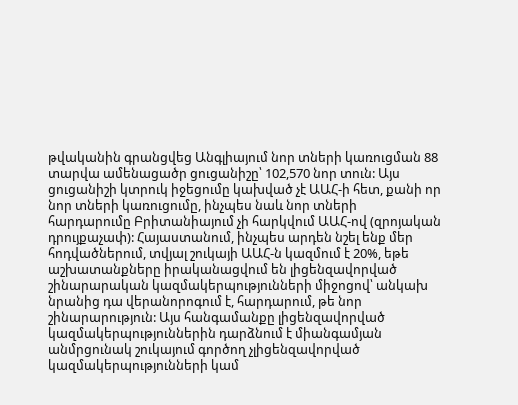թվականին գրանցվեց Անգլիայում նոր տների կառուցման 88 տարվա ամենացածր ցուցանիշը՝ 102,570 նոր տուն: Այս ցուցանիշի կտրուկ իջեցումը կախված չէ ԱԱՀ-ի հետ, քանի որ նոր տների կառուցումը, ինչպես նաև նոր տների հարդարումը Բրիտանիայում չի հարկվում ԱԱՀ-ով (զրոյական դրույքաչափ): Հայաստանում, ինչպես արդեն նշել ենք մեր հոդվածներում, տվյալ շուկայի ԱԱՀ-ն կազմում է 20%, եթե աշխատանքները իրականացվում են լիցենզավորված շինարարական կազմակերպությունների միջոցով՝ անկախ նրանից դա վերանորոգում է, հարդարում, թե նոր շինարարություն: Այս հանգամանքը լիցենզավորված կազմակերպություններին դարձնում է միանգամյան անմրցունակ շուկայում գործող չլիցենզավորված կազմակերպությունների կամ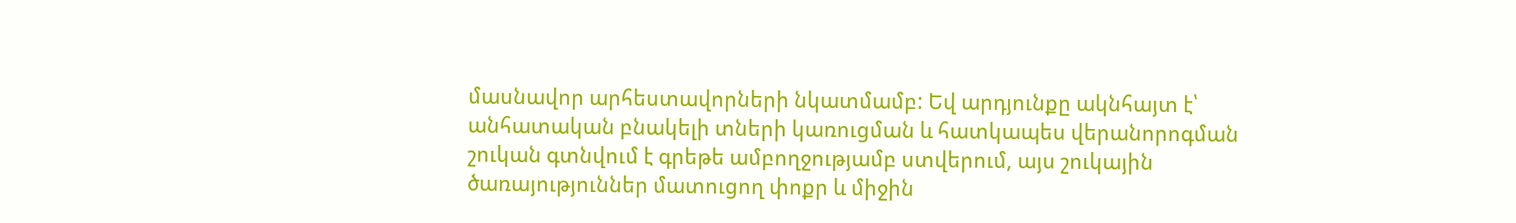մասնավոր արհեստավորների նկատմամբ: Եվ արդյունքը ակնհայտ է՝ անհատական բնակելի տների կառուցման և հատկապես վերանորոգման շուկան գտնվում է գրեթե ամբողջությամբ ստվերում, այս շուկային ծառայություններ մատուցող փոքր և միջին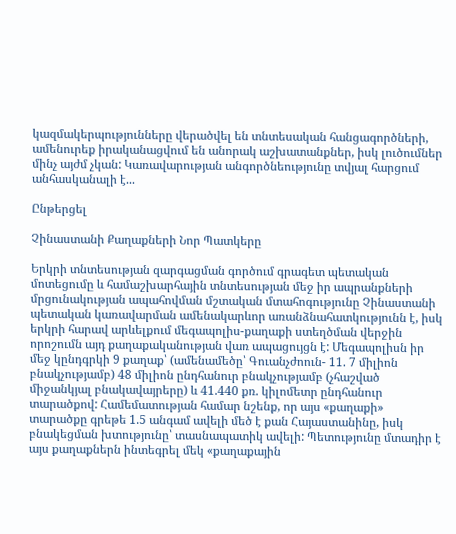կազմակերպությունները վերածվել են տնտեսական հանցագործների, ամենուրեք իրականացվում են անորակ աշխատանքներ, իսկ լուծումներ մինչ այժմ չկան: Կառավարության անգործնեությունը տվյալ հարցում անհասկանալի է...

Ընթերցել

Չինաստանի Քաղաքների Նոր Պատկերը

Երկրի տնտեսության զարգացման գործում գրագետ պետական մոտեցումը և համաշխարհային տնտեսության մեջ իր ապրանքների մրցունակության ապահովման մշտական մտահոգությունը Չինաստանի պետական կառավարման ամենակարևոր առանձնահատկությունն է, իսկ երկրի հարավ արևելքում մեգապոլիս-քաղաքի ստեղծման վերջին որոշումն այդ քաղաքականության վառ ապացույցն է: Մեգապոլիսն իր մեջ կընդգրկի 9 քաղաք՝ (ամենամեծը՝ Գուանչժոուն- 11. 7 միլիոն բնակչությամբ) 48 միլիոն ընդհանուր բնակչությամբ (չհաշված միջանկյալ բնակավայրերը) և 41.440 քռ. կիլոմետր ընդհանուր տարածքով: Համեմատության համար նշենք, որ այս «քաղաքի» տարածքը գրեթե 1.5 անգամ ավելի մեծ է քան Հայաստանինը, իսկ բնակեցման խտությունը՝ տասնապատիկ ավելի: Պետությունը մտադիր է այս քաղաքներն ինտեգրել մեկ «քաղաքային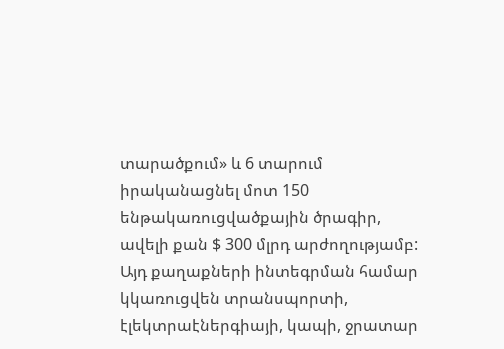տարածքում» և 6 տարում իրականացնել մոտ 150 ենթակառուցվածքային ծրագիր, ավելի քան $ 300 մլրդ արժողությամբ: Այդ քաղաքների ինտեգրման համար կկառուցվեն տրանսպորտի, էլեկտրաէներգիայի, կապի, ջրատար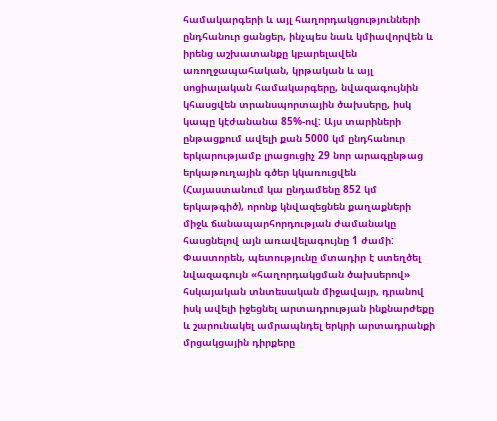համակարգերի և այլ հաղորդակցությունների ընդհանուր ցանցեր, ինչպես նաև կմիավորվեն և իրենց աշխատանքը կբարելավեն առողջապահական, կրթական և այլ սոցիալական համակարգերը, նվազագույնին կհասցվեն տրանսպորտային ծախսերը, իսկ կապը կէժանանա 85%-ով: Այս տարիների ընթացքում ավելի քան 5000 կմ ընդհանուր երկարությամբ լրացուցիչ 29 նոր արագընթաց երկաթուղային գծեր կկառուցվեն (Հայաստանում կա ընդամենը 852 կմ երկաթգիծ), որոնք կնվազեցնեն քաղաքների միջև ճանապարհորդության ժամանակը հասցնելով այն առավելագույնը 1 ժամի: Փաստորեն, պետությունը մտադիր է ստեղծել նվազագույն «հաղորդակցման ծախսերով» հսկայական տնտեսական միջավայր, դրանով իսկ ավելի իջեցնել արտադրության ինքնարժեքը և շարունակել ամրապնդել երկրի արտադրանքի մրցակցային դիրքերը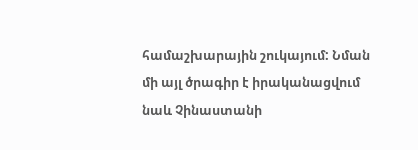համաշխարային շուկայում: Նման մի այլ ծրագիր է իրականացվում նաև Չինաստանի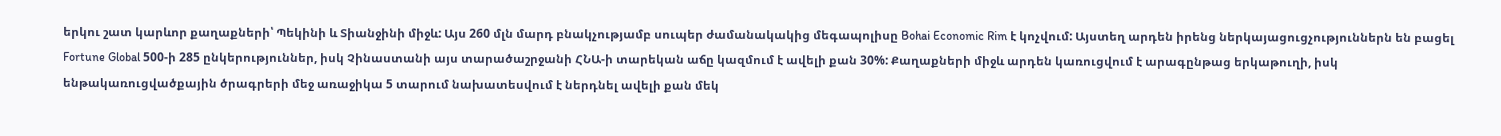երկու շատ կարևոր քաղաքների՝ Պեկինի և Տիանջինի միջև: Այս 260 մլն մարդ բնակչությամբ սուպեր ժամանակակից մեգապոլիսը Bohai Economic Rim է կոչվում: Այստեղ արդեն իրենց ներկայացուցչություններն են բացել Fortune Global 500-ի 285 ընկերություններ, իսկ Չինաստանի այս տարածաշրջանի ՀՆԱ-ի տարեկան աճը կազմում է ավելի քան 30%: Քաղաքների միջև արդեն կառուցվում է արագընթաց երկաթուղի, իսկ ենթակառուցվածքային ծրագրերի մեջ առաջիկա 5 տարում նախատեսվում է ներդնել ավելի քան մեկ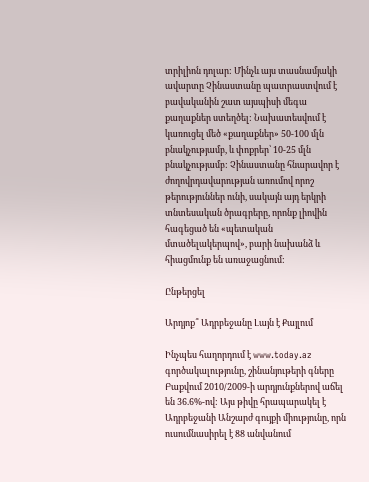տրիլիոն դոլար: Մինչև այս տասնամյակի ավարտը Չինաստանը պատրաստվում է բավականին շատ այսպիսի մեգա քաղաքներ ստեղծել: Նախատեսվում է կառուցել մեծ «քաղաքներ» 50-100 մլն բնակչությամբ, և փոքրեր՝ 10-25 մլն բնակչությամբ: Չինաստանը հնարավոր է ժողովրդավարության առումով որոշ թերություններ ունի, սակայն այդ երկրի տնտեսական ծրագրերը, որոնք լիովին հագեցած են «պետական մտածելակերպով», բարի նախանձ և հիացմունք են առաջացնում:

Ընթերցել

Արդյոք՞ Ադրբեջանը Լայն է Քայլում

Ինչպես հաղորդում է www.today.az գործակալությունը, շինանյութերի գները Բաքվում 2010/2009-ի արդյունքներով աճել են 36.6%-ով: Այս թիվը հրապարակել է Ադրբեջանի Անշարժ գույքի միությունը, որն ուսումնասիրել է 88 անվանում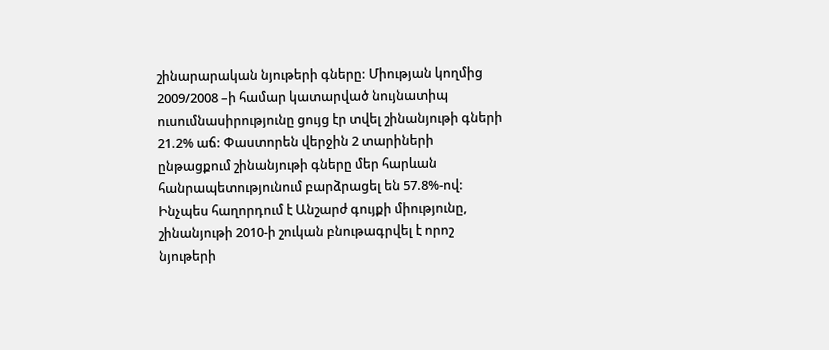շինարարական նյութերի գները: Միության կողմից 2009/2008 –ի համար կատարված նույնատիպ ուսումնասիրությունը ցույց էր տվել շինանյութի գների 21.2% աճ: Փաստորեն վերջին 2 տարիների ընթացքում շինանյութի գները մեր հարևան հանրապետությունում բարձրացել են 57.8%-ով: Ինչպես հաղորդում է Անշարժ գույքի միությունը, շինանյութի 2010-ի շուկան բնութագրվել է որոշ նյութերի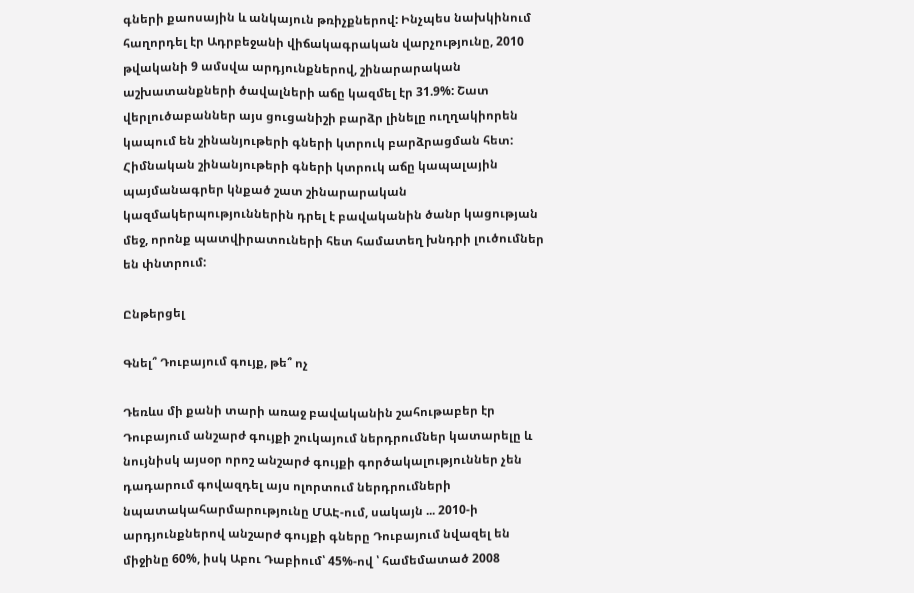գների քաոսային և անկայուն թռիչքներով: Ինչպես նախկինում հաղորդել էր Ադրբեջանի վիճակագրական վարչությունը, 2010 թվականի 9 ամսվա արդյունքներով, շինարարական աշխատանքների ծավալների աճը կազմել էր 31.9%: Շատ վերլուծաբաններ այս ցուցանիշի բարձր լինելը ուղղակիորեն կապում են շինանյութերի գների կտրուկ բարձրացման հետ: Հիմնական շինանյութերի գների կտրուկ աճը կապալային պայմանագրեր կնքած շատ շինարարական կազմակերպություններին դրել է բավականին ծանր կացության մեջ, որոնք պատվիրատուների հետ համատեղ խնդրի լուծումներ են փնտրում:

Ընթերցել

Գնել՞ Դուբայում գույք, թե՞ ոչ

Դեռևս մի քանի տարի առաջ բավականին շահութաբեր էր Դուբայում անշարժ գույքի շուկայում ներդրումներ կատարելը և նույնիսկ այսօր որոշ անշարժ գույքի գործակալություններ չեն դադարում գովազդել այս ոլորտում ներդրումների նպատակահարմարությունը ՄԱԷ-ում, սակայն ... 2010-ի արդյունքներով անշարժ գույքի գները Դուբայում նվազել են միջինը 60%, իսկ Աբու Դաբիում՝ 45%-ով ՝ համեմատած 2008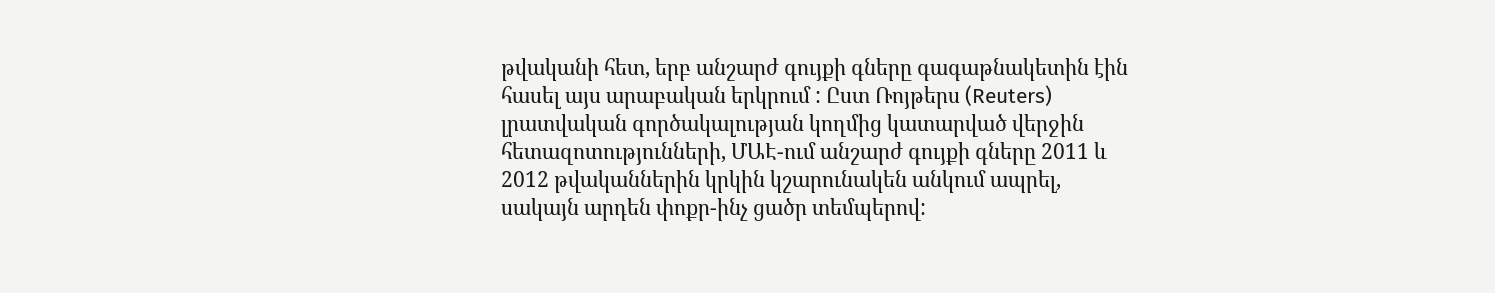թվականի հետ, երբ անշարժ գույքի գները գագաթնակետին էին հասել այս արաբական երկրում : Ըստ Ռոյթերս (Reuters) լրատվական գործակալության կողմից կատարված վերջին հետազոտությունների, ՄԱԷ-ում անշարժ գույքի գները 2011 և 2012 թվականներին կրկին կշարունակեն անկում ապրել, սակայն արդեն փոքր-ինչ ցածր տեմպերով: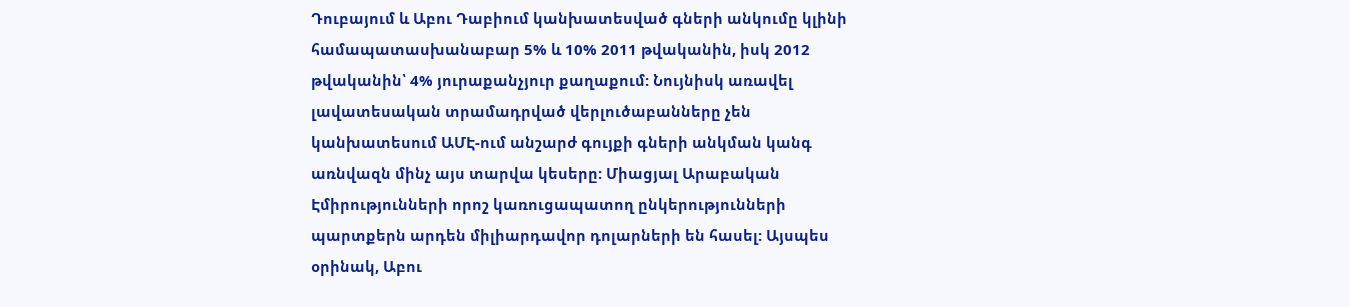Դուբայում և Աբու Դաբիում կանխատեսված գների անկումը կլինի համապատասխանաբար 5% և 10% 2011 թվականին, իսկ 2012 թվականին՝ 4% յուրաքանչյուր քաղաքում: Նույնիսկ առավել լավատեսական տրամադրված վերլուծաբանները չեն կանխատեսում ԱՄԷ-ում անշարժ գույքի գների անկման կանգ առնվազն մինչ այս տարվա կեսերը: Միացյալ Արաբական Էմիրությունների որոշ կառուցապատող ընկերությունների պարտքերն արդեն միլիարդավոր դոլարների են հասել: Այսպես օրինակ, Աբու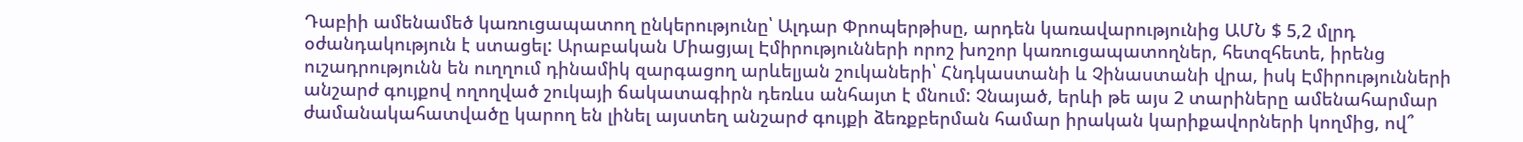Դաբիի ամենամեծ կառուցապատող ընկերությունը՝ Ալդար Փրոպերթիսը, արդեն կառավարությունից ԱՄՆ $ 5,2 մլրդ օժանդակություն է ստացել: Արաբական Միացյալ Էմիրությունների որոշ խոշոր կառուցապատողներ, հետզհետե, իրենց ուշադրությունն են ուղղում դինամիկ զարգացող արևելյան շուկաների՝ Հնդկաստանի և Չինաստանի վրա, իսկ Էմիրությունների անշարժ գույքով ողողված շուկայի ճակատագիրն դեռևս անհայտ է մնում: Չնայած, երևի թե այս 2 տարիները ամենահարմար ժամանակահատվածը կարող են լինել այստեղ անշարժ գույքի ձեռքբերման համար իրական կարիքավորների կողմից, ով՞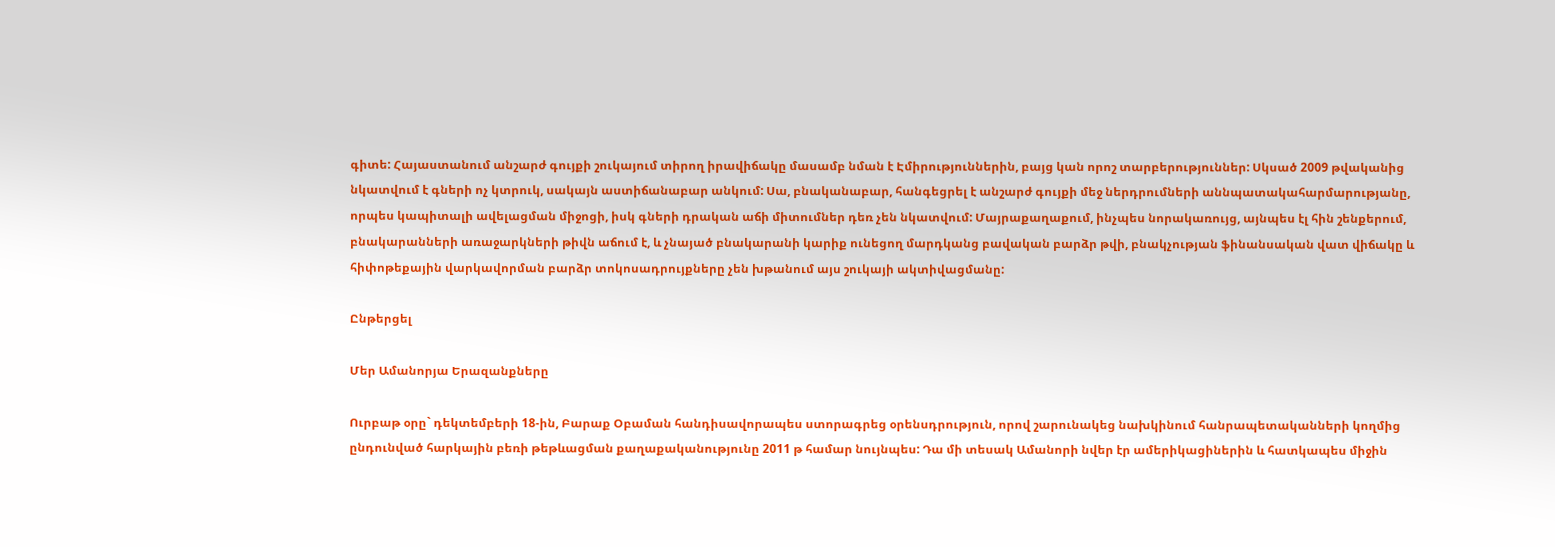գիտե: Հայաստանում անշարժ գույքի շուկայում տիրող իրավիճակը մասամբ նման է Էմիրություններին, բայց կան որոշ տարբերություններ: Սկսած 2009 թվականից նկատվում է գների ոչ կտրուկ, սակայն աստիճանաբար անկում: Սա, բնականաբար, հանգեցրել է անշարժ գույքի մեջ ներդրումների աննպատակահարմարությանը, որպես կապիտալի ավելացման միջոցի, իսկ գների դրական աճի միտումներ դեռ չեն նկատվում: Մայրաքաղաքում, ինչպես նորակառույց, այնպես էլ հին շենքերում, բնակարանների առաջարկների թիվն աճում է, և չնայած բնակարանի կարիք ունեցող մարդկանց բավական բարձր թվի, բնակչության ֆինանսական վատ վիճակը և հիփոթեքային վարկավորման բարձր տոկոսադրույքները չեն խթանում այս շուկայի ակտիվացմանը:

Ընթերցել

Մեր Ամանորյա Երազանքները

Ուրբաթ օրը` դեկտեմբերի 18-ին, Բարաք Օբաման հանդիսավորապես ստորագրեց օրենսդրություն, որով շարունակեց նախկինում հանրապետականների կողմից ընդունված հարկային բեռի թեթևացման քաղաքականությունը 2011 թ համար նույնպես: Դա մի տեսակ Ամանորի նվեր էր ամերիկացիներին և հատկապես միջին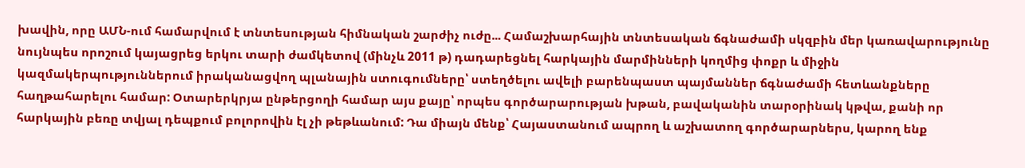խավին, որը ԱՄՆ-ում համարվում է տնտեսության հիմնական շարժիչ ուժը... Համաշխարհային տնտեսական ճգնաժամի սկզբին մեր կառավարությունը նույնպես որոշում կայացրեց երկու տարի ժամկետով (մինչև 2011 թ) դադարեցնել հարկային մարմինների կողմից փոքր և միջին կազմակերպություններում իրականացվող պլանային ստուգումները՝ ստեղծելու ավելի բարենպաստ պայմաններ ճգնաժամի հետևանքները հաղթահարելու համար: Օտարերկրյա ընթերցողի համար այս քայը՝ որպես գործարարության խթան, բավականին տարօրինակ կթվա, քանի որ հարկային բեռը տվյալ դեպքում բոլորովին էլ չի թեթևանում: Դա միայն մենք՝ Հայաստանում ապրող և աշխատող գործարարներս, կարող ենք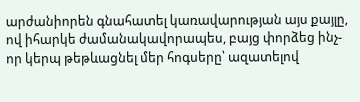արժանիորեն գնահատել կառավարության այս քայլը, ով իհարկե ժամանակավորապես, բայց փորձեց ինչ-որ կերպ թեթևացնել մեր հոգսերը՝ ազատելով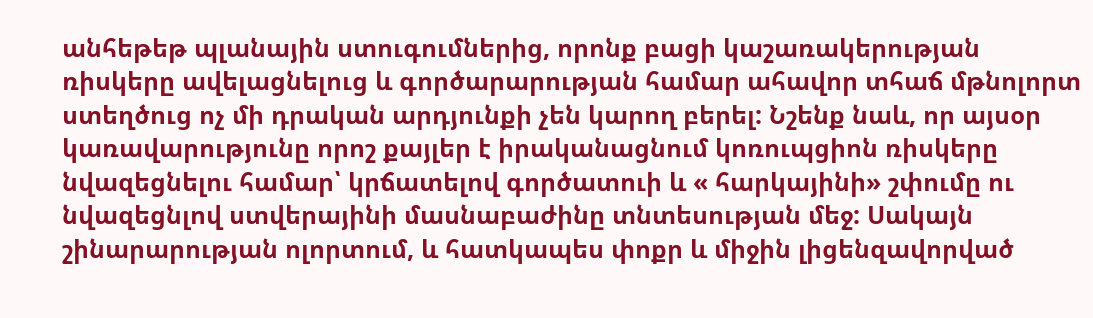անհեթեթ պլանային ստուգումներից, որոնք բացի կաշառակերության ռիսկերը ավելացնելուց և գործարարության համար ահավոր տհաճ մթնոլորտ ստեղծուց ոչ մի դրական արդյունքի չեն կարող բերել: Նշենք նաև, որ այսօր կառավարությունը որոշ քայլեր է իրականացնում կոռուպցիոն ռիսկերը նվազեցնելու համար՝ կրճատելով գործատուի և « հարկայինի» շփումը ու նվազեցնլով ստվերայինի մասնաբաժինը տնտեսության մեջ: Սակայն շինարարության ոլորտում, և հատկապես փոքր և միջին լիցենզավորված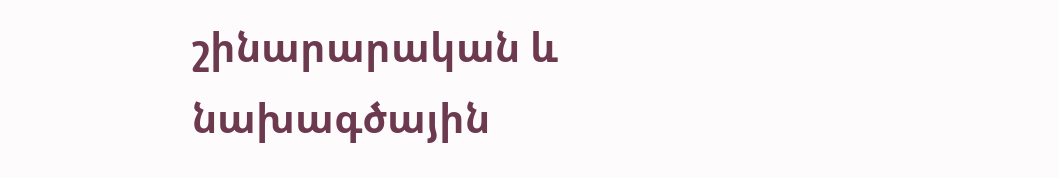շինարարական և նախագծային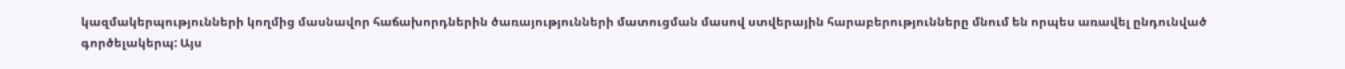կազմակերպությունների կողմից մասնավոր հաճախորդներին ծառայությունների մատուցման մասով ստվերային հարաբերությունները մնում են որպես առավել ընդունված գործելակերպ: Այս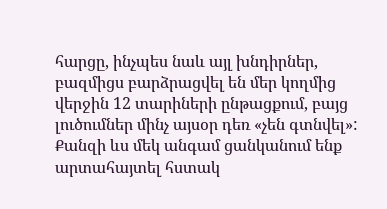հարցը, ինչպես նաև այլ խնդիրներ, բազմիցս բարձրացվել են մեր կողմից վերջին 12 տարիների ընթացքում, բայց լուծումներ մինչ այսօր դեռ «չեն գտնվել»: Քանզի ևս մեկ անգամ ցանկանում ենք արտահայտել հստակ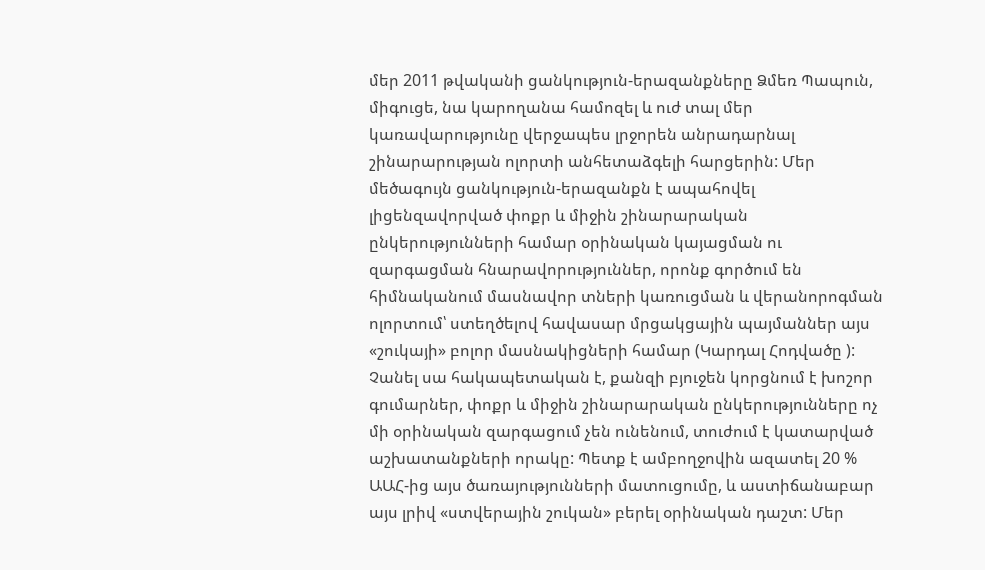մեր 2011 թվականի ցանկություն-երազանքները Ձմեռ Պապուն, միգուցե, նա կարողանա համոզել և ուժ տալ մեր կառավարությունը վերջապես լրջորեն անրադարնալ շինարարության ոլորտի անհետաձգելի հարցերին: Մեր մեծագույն ցանկություն-երազանքն է ապահովել լիցենզավորված փոքր և միջին շինարարական ընկերությունների համար օրինական կայացման ու զարգացման հնարավորություններ, որոնք գործում են հիմնականում մասնավոր տների կառուցման և վերանորոգման ոլորտում՝ ստեղծելով հավասար մրցակցային պայմաններ այս «շուկայի» բոլոր մասնակիցների համար (Կարդալ Հոդվածը ): Չանել սա հակապետական է, քանզի բյուջեն կորցնում է խոշոր գումարներ, փոքր և միջին շինարարական ընկերությունները ոչ մի օրինական զարգացում չեն ունենում, տուժում է կատարված աշխատանքների որակը: Պետք է ամբողջովին ազատել 20 % ԱԱՀ-ից այս ծառայությունների մատուցումը, և աստիճանաբար այս լրիվ «ստվերային շուկան» բերել օրինական դաշտ: Մեր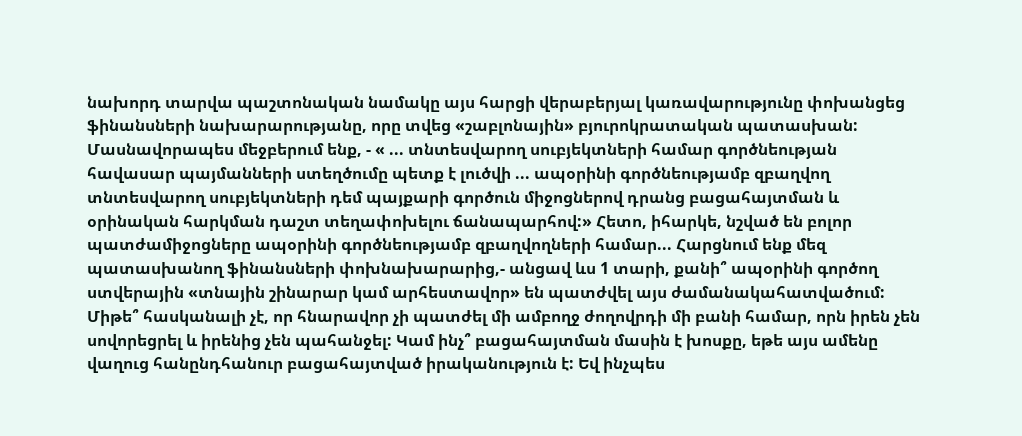նախորդ տարվա պաշտոնական նամակը այս հարցի վերաբերյալ կառավարությունը փոխանցեց ֆինանսների նախարարությանը, որը տվեց «շաբլոնային» բյուրոկրատական պատասխան: Մասնավորապես մեջբերում ենք, - « ... տնտեսվարող սուբյեկտների համար գործնեության հավասար պայմանների ստեղծումը պետք է լուծվի ... ապօրինի գործնեությամբ զբաղվող տնտեսվարող սուբյեկտների դեմ պայքարի գործուն միջոցներով դրանց բացահայտման և օրինական հարկման դաշտ տեղափոխելու ճանապարհով:» Հետո, իհարկե, նշված են բոլոր պատժամիջոցները ապօրինի գործնեությամբ զբաղվողների համար... Հարցնում ենք մեզ պատասխանող ֆինանսների փոխնախարարից,- անցավ ևս 1 տարի, քանի՞ ապօրինի գործող ստվերային «տնային շինարար կամ արհեստավոր» են պատժվել այս ժամանակահատվածում: Միթե՞ հասկանալի չէ, որ հնարավոր չի պատժել մի ամբողջ ժողովրդի մի բանի համար, որն իրեն չեն սովորեցրել և իրենից չեն պահանջել: Կամ ինչ՞ բացահայտման մասին է խոսքը, եթե այս ամենը վաղուց հանընդհանուր բացահայտված իրականություն է: Եվ ինչպես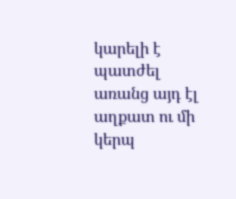կարելի է պատժել առանց այդ էլ աղքատ ու մի կերպ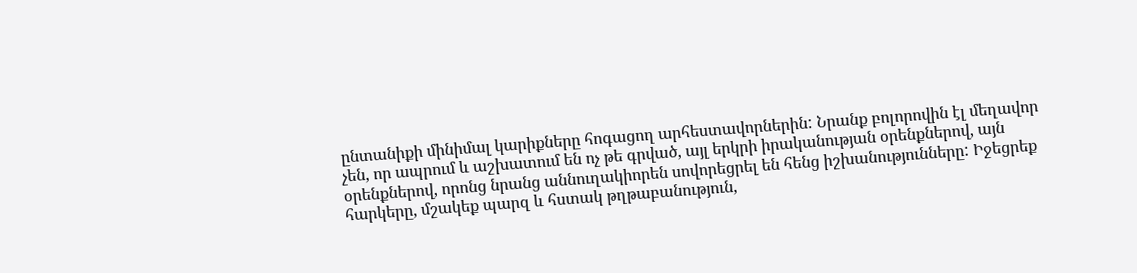ընտանիքի մինիմալ կարիքները հոգացող արհեստավորներին: Նրանք բոլորովին էլ մեղավոր չեն, որ ապրում և աշխատում են ոչ թե գրված, այլ երկրի իրականության օրենքներով, այն օրենքներով, որոնց նրանց աննուղակիորեն սովորեցրել են հենց իշխանությունները: Իջեցրեք հարկերը, մշակեք պարզ և հստակ թղթաբանություն,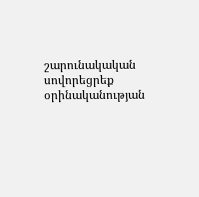շարունակական սովորեցրեք օրինականության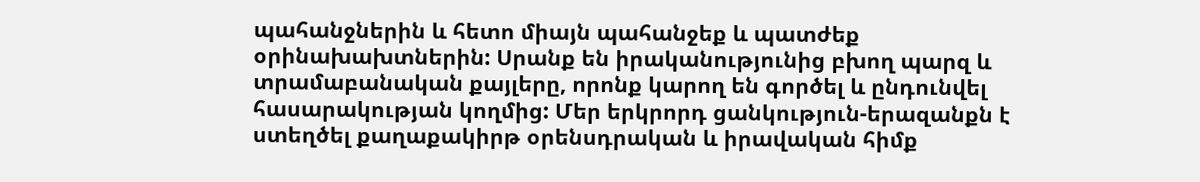պահանջներին և հետո միայն պահանջեք և պատժեք օրինախախտներին: Սրանք են իրականությունից բխող պարզ և տրամաբանական քայլերը, որոնք կարող են գործել և ընդունվել հասարակության կողմից: Մեր երկրորդ ցանկություն-երազանքն է ստեղծել քաղաքակիրթ օրենսդրական և իրավական հիմք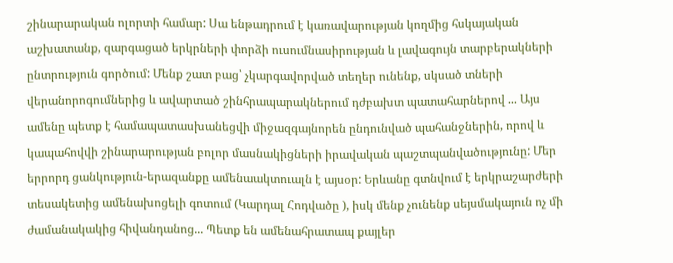շինարարական ոլորտի համար: Սա ենթադրում է կառավարության կողմից հսկայական աշխատանք, զարգացած երկրների փորձի ուսումնասիրության և լավագույն տարբերակների ընտրություն գործում: Մենք շատ բաց՝ չկարգավորված տեղեր ունենք, սկսած տների վերանորոգումներից և ավարտած շինհրապարակներում դժբախտ պատահարներով ... Այս ամենը պետք է համապատասխանեցվի միջազգայնորեն ընդունված պահանջներին, որով և կապահովվի շինարարության բոլոր մասնակիցների իրավական պաշտպանվածությունը: Մեր երրորդ ցանկություն-երազանքը ամենաակտուալն է այսօր: Երևանը գտնվում է երկրաշարժերի տեսակետից ամենախոցելի գոտում (Կարդալ Հոդվածը ), իսկ մենք չունենք սեյսմակայուն ոչ մի ժամանակակից հիվանդանոց... Պետք են ամենահրատապ քայլեր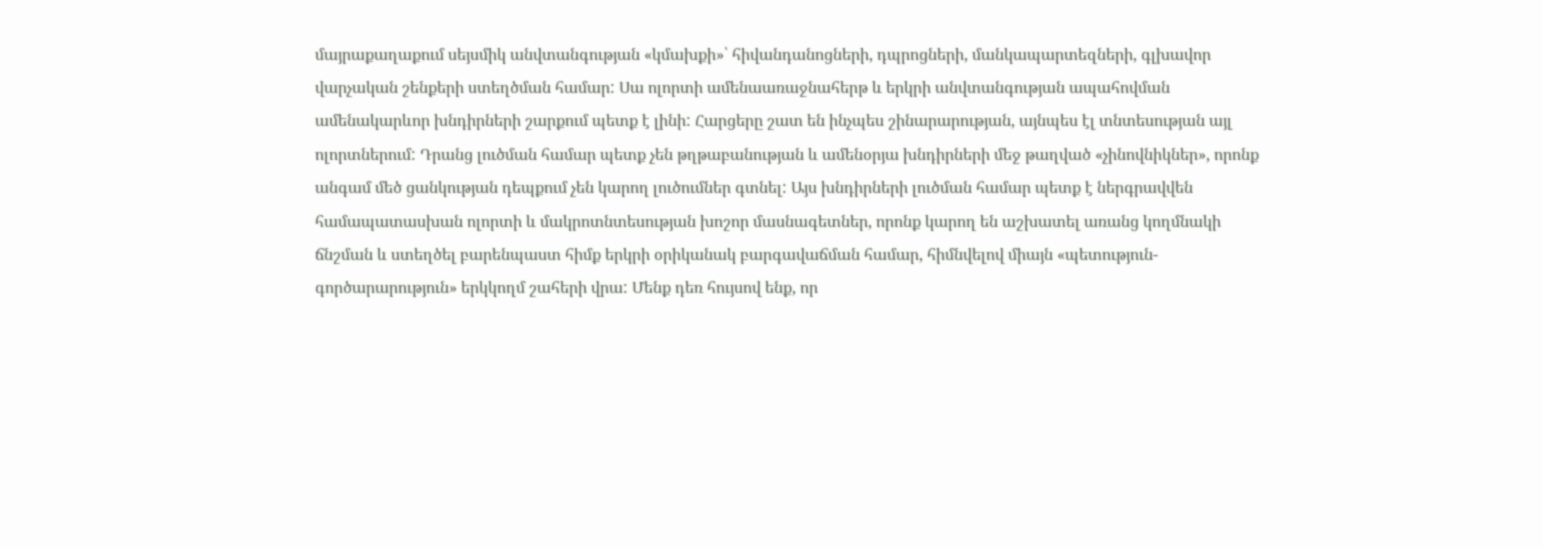մայրաքաղաքում սեյսմիկ անվտանգության «կմախքի»՝ հիվանդանոցների, դպրոցների, մանկապարտեզների, գլխավոր վարչական շենքերի ստեղծման համար: Սա ոլորտի ամենաառաջնահերթ և երկրի անվտանգության ապահովման ամենակարևոր խնդիրների շարքում պետք է լինի: Հարցերը շատ են ինչպես շինարարության, այնպես էլ տնտեսության այլ ոլորտներում: Դրանց լուծման համար պետք չեն թղթաբանության և ամենօրյա խնդիրների մեջ թաղված «չինովնիկներ», որոնք անգամ մեծ ցանկության դեպքում չեն կարող լուծումներ գտնել: Այս խնդիրների լուծման համար պետք է ներգրավվեն համապատասխան ոլորտի և մակրոտնտեսության խոշոր մասնագետներ, որոնք կարող են աշխատել առանց կողմնակի ճնշման և ստեղծել բարենպաստ հիմք երկրի օրիկանակ բարգավաճման համար, հիմնվելով միայն «պետություն- գործարարություն» երկկողմ շահերի վրա: Մենք դեռ հույսով ենք, որ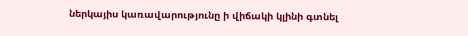ներկայիս կառավարությունը ի վիճակի կլինի գտնել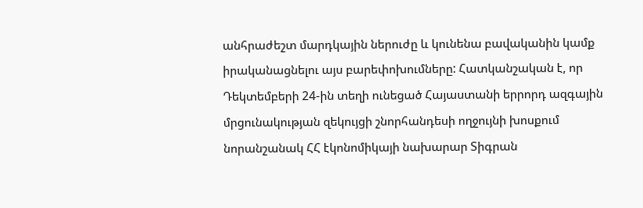անհրաժեշտ մարդկային ներուժը և կունենա բավականին կամք իրականացնելու այս բարեփոխումները: Հատկանշական է, որ Դեկտեմբերի 24-ին տեղի ունեցած Հայաստանի երրորդ ազգային մրցունակության զեկույցի շնորհանդեսի ողջույնի խոսքում նորանշանակ ՀՀ էկոնոմիկայի նախարար Տիգրան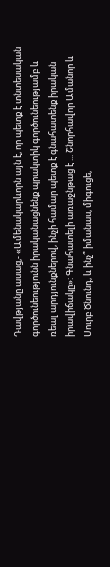Դավթյանը ասաց,- «Ամենակարևորն այն է, որ պետք է տնտեսական գործունեությունն իրականացնենք պրակտիկ գործունեությամբ և ռեալ արդյունքներով, ինչի համար պետք է գնահատենք իրական իրավիճակը»: Գնահատելի առաջնթաց է ... Շնորհավոր Ամանոր և Սուրբ Ծնունդ, և ինչ՞ իմանաս, միգուցե,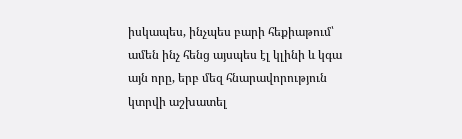իսկապես, ինչպես բարի հեքիաթում՝ ամեն ինչ հենց այսպես էլ կլինի և կգա այն որը, երբ մեզ հնարավորություն կտրվի աշխատել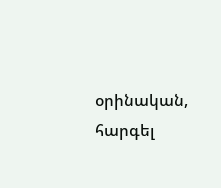օրինական, հարգել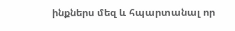ինքներս մեզ և հպարտանալ որ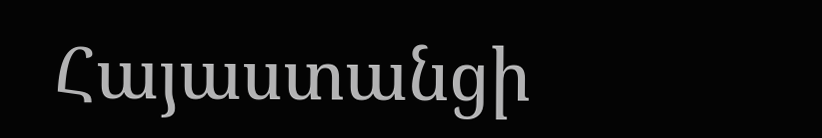Հայաստանցի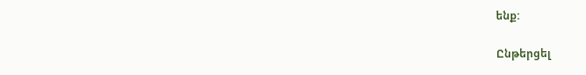ենք:

Ընթերցել